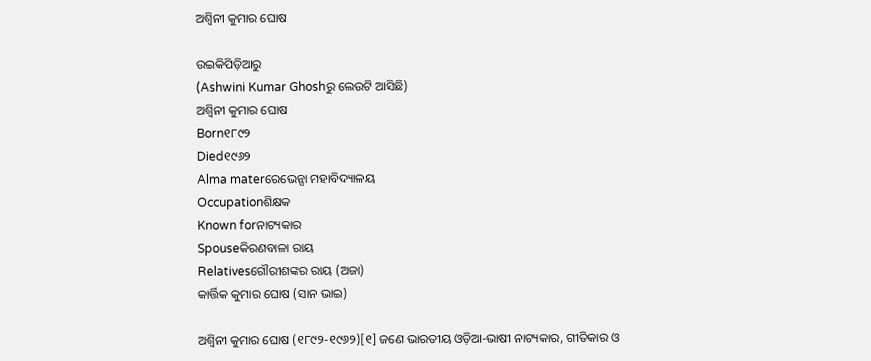ଅଶ୍ୱିନୀ କୁମାର ଘୋଷ

ଉଇକିପିଡ଼ିଆ‌ରୁ
(Ashwini Kumar Ghoshରୁ ଲେଉଟି ଆସିଛି)
ଅଶ୍ୱିନୀ କୁମାର ଘୋଷ
Born୧୮୯୨
Died୧୯୬୨
Alma materରେଭେନ୍ସା ମହାବିଦ୍ୟାଳୟ
Occupationଶିକ୍ଷକ
Known forନାଟ୍ୟକାର
Spouseକିରଣବାଳା ରାୟ
Relativesଗୌରୀଶଙ୍କର ରାୟ (ଅଜା)
କାର୍ତ୍ତିକ କୁମାର ଘୋଷ (ସାନ ଭାଇ)

ଅଶ୍ୱିନୀ କୁମାର ଘୋଷ (୧୮୯୨-୧୯୬୨)[୧] ଜଣେ ଭାରତୀୟ ଓଡ଼ିଆ-ଭାଷୀ ନାଟ୍ୟକାର, ଗୀତିକାର ଓ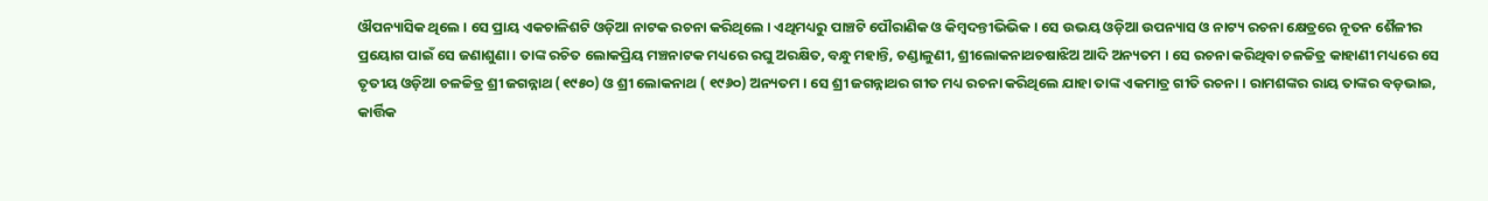ଔପନ୍ୟାସିକ ଥିଲେ । ସେ ପ୍ରାୟ ଏକଚାଳିଶଟି ଓଡ଼ିଆ ନାଟକ ରଚନା କରିଥିଲେ । ଏଥିମଧ୍ୟରୁ ପାଞ୍ଚଟି ପୌରାଣିକ ଓ କିମ୍ବଦନ୍ତୀଭିଭିକ । ସେ ଉଭୟ ଓଡ଼ିଆ ଉପନ୍ୟାସ ଓ ନାଟ୍ୟ ରଚନା କ୍ଷେତ୍ରରେ ନୂତନ ଶୈଳୀର ପ୍ରୟୋଗ ପାଇଁ ସେ ଜଣାଶୁଣା । ତାଙ୍କ ରଚିତ ଲୋକପ୍ରିୟ ମଞ୍ଚନାଟକ ମଧ୍ୟରେ ରଘୁ ଅରକ୍ଷିତ, ବନ୍ଧୁ ମହାନ୍ତି, ଚଣ୍ଡାଳୁଣୀ, ଶ୍ରୀଲୋକନାଥଚଷାଝିଅ ଆଦି ଅନ୍ୟତମ । ସେ ରଚନା କରିଥିବା ଚଳଚ୍ଚିତ୍ର କାହାଣୀ ମଧ୍ୟରେ ସେ ତୃତୀୟ ଓଡ଼ିଆ ଚଳଚ୍ଚିତ୍ର ଶ୍ରୀ ଜଗନ୍ନାଥ (୧୯୫୦) ଓ ଶ୍ରୀ ଲୋକନାଥ ( ୧୯୬୦) ଅନ୍ୟତମ । ସେ ଶ୍ରୀ ଜଗନ୍ନାଥର ଗୀତ ମଧ୍ୟ ରଚନା କରିଥିଲେ ଯାହା ତାଙ୍କ ଏକମାତ୍ର ଗୀତି ରଚନା । ରାମଶଙ୍କର ରାୟ ତାଙ୍କର ବଡ଼ଭାଇ, କାର୍ତ୍ତିକ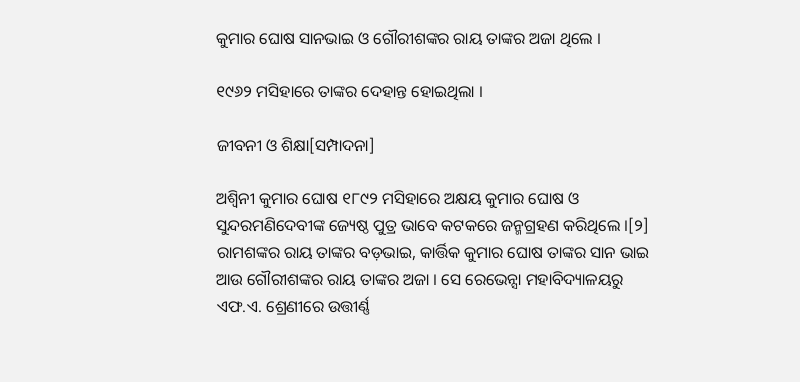କୁମାର ଘୋଷ ସାନଭାଇ ଓ ଗୌରୀଶଙ୍କର ରାୟ ତାଙ୍କର ଅଜା ଥିଲେ ।

୧୯୬୨ ମସିହାରେ ତାଙ୍କର ଦେହାନ୍ତ ହୋଇଥିଲା ।

ଜୀବନୀ ଓ ଶିକ୍ଷା[ସମ୍ପାଦନା]

ଅଶ୍ୱିନୀ କୁମାର ଘୋଷ ୧୮୯୨ ମସିହାରେ ଅକ୍ଷୟ କୁମାର ଘୋଷ ଓ ସୁନ୍ଦରମଣିଦେବୀଙ୍କ ଜ୍ୟେଷ୍ଠ ପୁତ୍ର ଭାବେ କଟକରେ ଜନ୍ମଗ୍ରହଣ କରିଥିଲେ ।[୨] ରାମଶଙ୍କର ରାୟ ତାଙ୍କର ବଡ଼ଭାଇ, କାର୍ତ୍ତିକ କୁମାର ଘୋଷ ତାଙ୍କର ସାନ ଭାଇ ଆଉ ଗୌରୀଶଙ୍କର ରାୟ ତାଙ୍କର ଅଜା । ସେ ରେଭେନ୍ସା ମହାବିଦ୍ୟାଳୟରୁ ଏଫ.ଏ. ଶ୍ରେଣୀରେ ଉତ୍ତୀର୍ଣ୍ଣ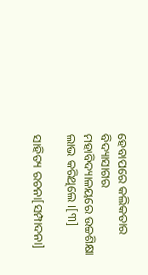ହେବାପରେ କଲିକତାର ବିଦ୍ୟାସାଗର ମହାବିଦ୍ୟାଳୟରେ ଉଚ୍ଚଶିକ୍ଷା ଲାଭ କରିଥିଲେ ।[୩]

ସାହିତ୍ୟ ରଚନା[ସମ୍ପାଦନା]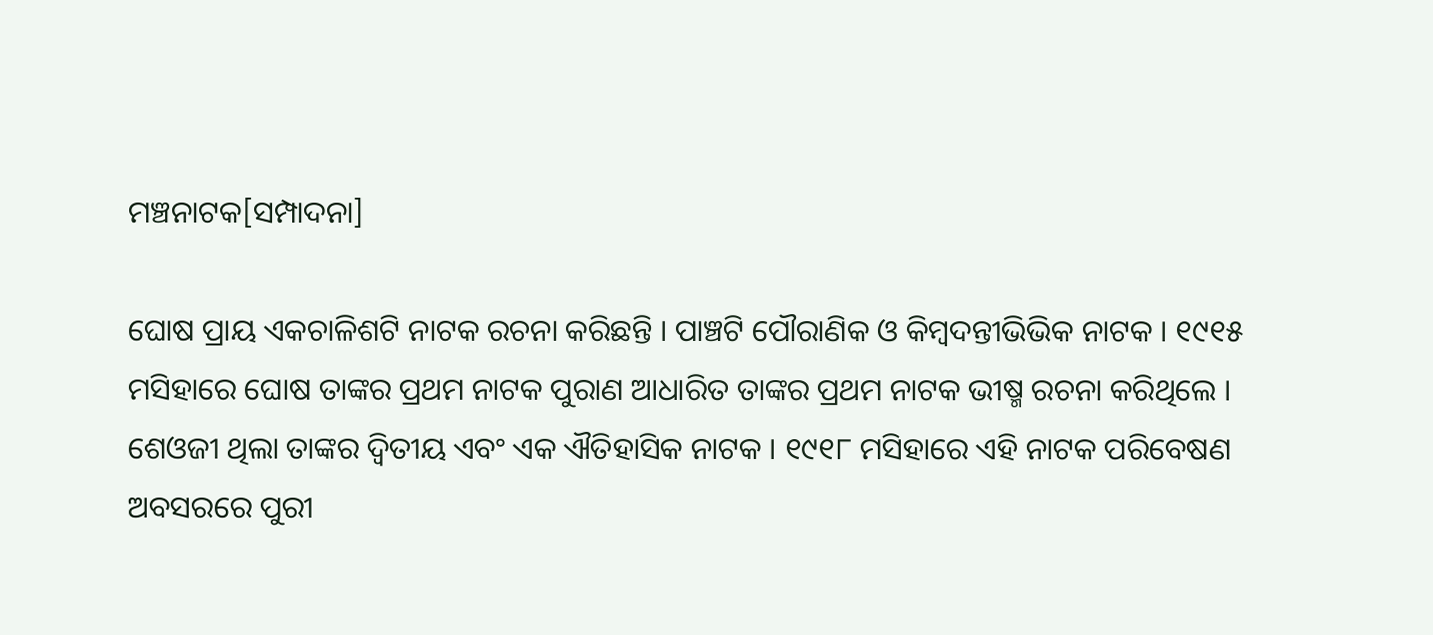ମଞ୍ଚନାଟକ[ସମ୍ପାଦନା]

ଘୋଷ ପ୍ରାୟ ଏକଚାଳିଶଟି ନାଟକ ରଚନା କରିଛନ୍ତି । ପାଞ୍ଚଟି ପୌରାଣିକ ଓ କିମ୍ବଦନ୍ତୀଭିଭିକ ନାଟକ । ୧୯୧୫ ମସିହାରେ ଘୋଷ ତାଙ୍କର ପ୍ରଥମ ନାଟକ ପୁରାଣ ଆଧାରିତ ତାଙ୍କର ପ୍ରଥମ ନାଟକ ଭୀଷ୍ମ ରଚନା କରିଥିଲେ । ଶେଓଜୀ ଥିଲା ତାଙ୍କର ଦ୍ୱିତୀୟ ଏବଂ ଏକ ଐତିହାସିକ ନାଟକ । ୧୯୧୮ ମସିହାରେ ଏହି ନାଟକ ପରିବେଷଣ ଅବସରରେ ପୁରୀ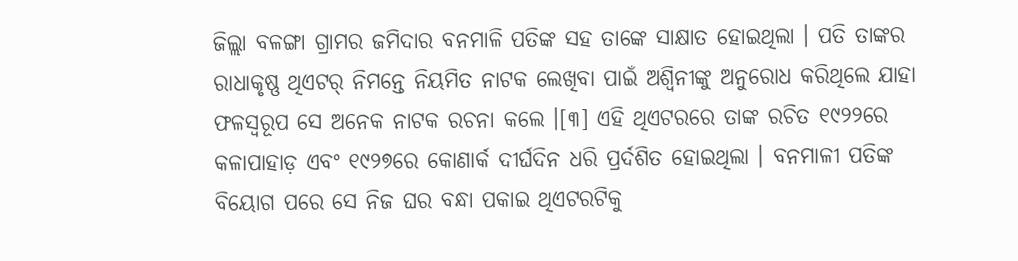ଜିଲ୍ଲା ବଳଙ୍ଗା ଗ୍ରାମର ଜମିଦାର ବନମାଳି ପତିଙ୍କ ସହ ତାଙ୍କେ ସାକ୍ଷାତ ହୋଇଥିଲା । ପତି ତାଙ୍କର ରାଧାକୃଷ୍ଣ ଥିଏଟର୍ ନିମନ୍ତେ ନିୟମିତ ନାଟକ ଲେଖିବା ପାଇଁ ଅଶ୍ୱିନୀଙ୍କୁ ଅନୁରୋଧ କରିଥିଲେ ଯାହା ଫଳସ୍ୱରୂପ ସେ ଅନେକ ନାଟକ ରଚନା କଲେ ।[୩] ଏହି ଥିଏଟରରେ ତାଙ୍କ ରଚିତ ୧୯୨୨ରେ କଳାପାହାଡ଼ ଏବଂ ୧୯୨୭ରେ କୋଣାର୍କ ଦୀର୍ଘଦିନ ଧରି ପ୍ରର୍ଦଶିତ ହୋଇଥିଲା । ବନମାଳୀ ପତିଙ୍କ ବିୟୋଗ ପରେ ସେ ନିଜ ଘର ବନ୍ଧା ପକାଇ ଥିଏଟରଟିକୁ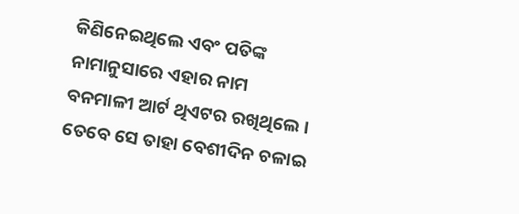କିଣିନେଇଥିଲେ ଏବଂ ପତିଙ୍କ ନାମାନୁସାରେ ଏହାର ନାମ ବନମାଳୀ ଆର୍ଟ ଥିଏଟର ରଖିଥିଲେ । ତେବେ ସେ ତାହା ବେଶୀଦିନ ଚଳାଇ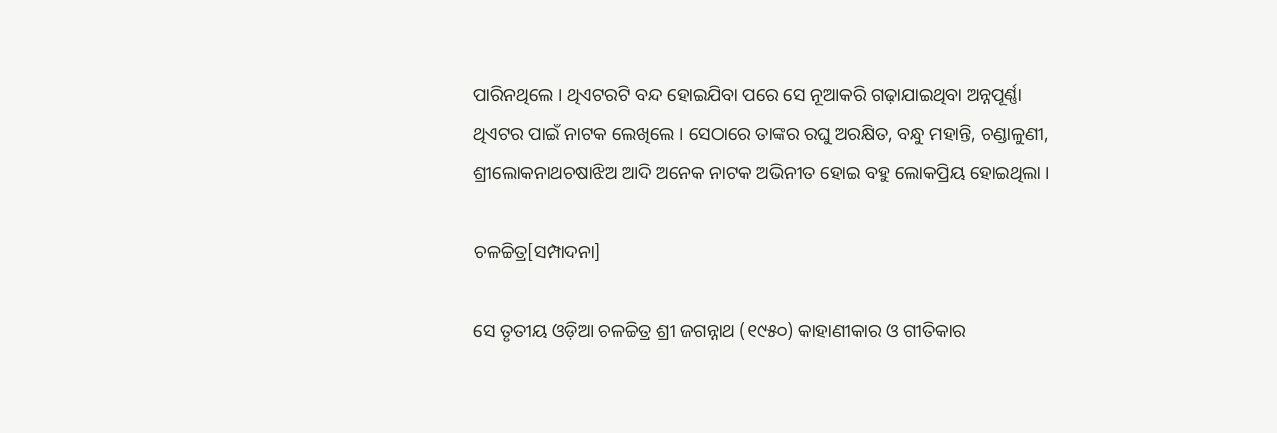ପାରିନଥିଲେ । ଥିଏଟରଟି ବନ୍ଦ ହୋଇଯିବା ପରେ ସେ ନୂଆକରି ଗଢ଼ାଯାଇଥିବା ଅନ୍ନପୂର୍ଣ୍ଣା ଥିଏଟର ପାଇଁ ନାଟକ ଲେଖିଲେ । ସେଠାରେ ତାଙ୍କର ରଘୁ ଅରକ୍ଷିତ, ବନ୍ଧୁ ମହାନ୍ତି, ଚଣ୍ଡାଳୁଣୀ, ଶ୍ରୀଲୋକନାଥଚଷାଝିଅ ଆଦି ଅନେକ ନାଟକ ଅଭିନୀତ ହୋଇ ବହୁ ଲୋକପ୍ରିୟ ହୋଇଥିଲା ।

ଚଳଚ୍ଚିତ୍ର[ସମ୍ପାଦନା]

ସେ ତୃତୀୟ ଓଡ଼ିଆ ଚଳଚ୍ଚିତ୍ର ଶ୍ରୀ ଜଗନ୍ନାଥ (୧୯୫୦) କାହାଣୀକାର ଓ ଗୀତିକାର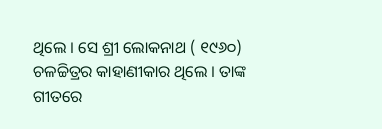ଥିଲେ । ସେ ଶ୍ରୀ ଲୋକନାଥ ( ୧୯୬୦) ଚଳଚ୍ଚିତ୍ରର କାହାଣୀକାର ଥିଲେ । ତାଙ୍କ ଗୀତରେ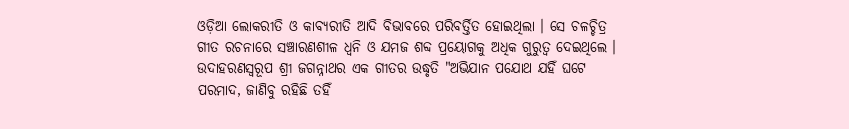ଓଡ଼ିଆ ଲୋକରୀତି ଓ କାବ୍ୟରୀତି ଆଦି ବିଭାବରେ ପରିବର୍ତ୍ତିତ ହୋଇଥିଲା । ସେ ଚଳଚ୍ଚିତ୍ର ଗୀତ ରଚନାରେ ସଞ୍ଚାରଣଶୀଳ ଧ୍ୱନି ଓ ଯମଜ ଶବ୍ଦ ପ୍ରୟୋଗକୁ ଅଧିକ ଗୁରୁତ୍ୱ ଦେଇଥିଲେ । ଉଦାହରଣସ୍ୱରୂପ ଶ୍ରୀ ଜଗନ୍ନାଥର ଏକ ଗୀତର ଉଦ୍ଧୃତି "ଅଭିଯାନ ପଯୋଥ ଯହିଁ ଘଟେ ପରମାଦ, ଜାଣିବୁ ରହିଛି ତହିଁ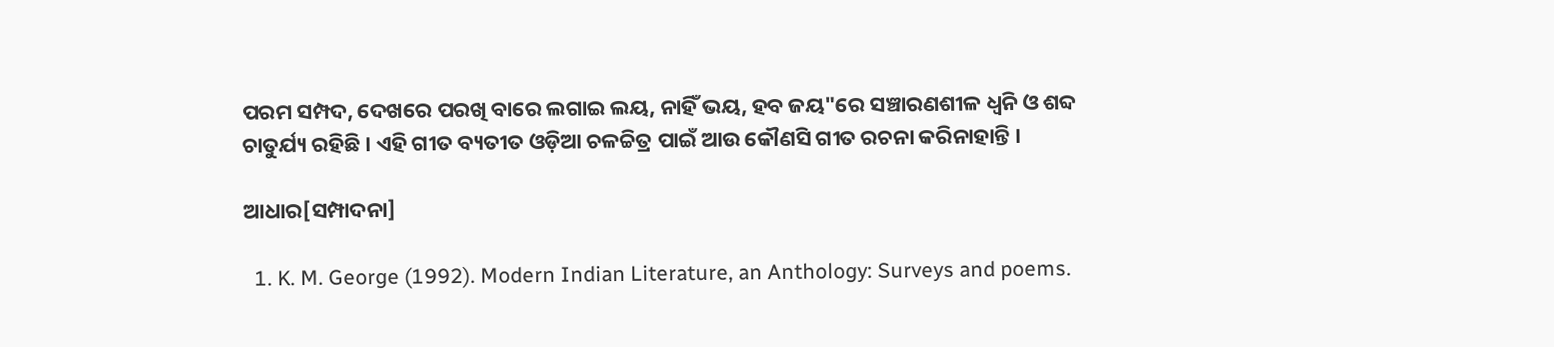ପରମ ସମ୍ପଦ, ଦେଖରେ ପରଖି ବାରେ ଲଗାଇ ଲୟ, ନାହିଁ ଭୟ, ହବ ଜୟ"ରେ ସଞ୍ଚାରଣଶୀଳ ଧ୍ୱନି ଓ ଶବ୍ଦ ଚାତୁର୍ଯ୍ୟ ରହିଛି । ଏହି ଗୀତ ବ୍ୟତୀତ ଓଡ଼ିଆ ଚଳଚ୍ଚିତ୍ର ପାଇଁ ଆଉ କୌଣସି ଗୀତ ରଚନା କରିନାହାନ୍ତି ।

ଆଧାର[ସମ୍ପାଦନା]

  1. K. M. George (1992). Modern Indian Literature, an Anthology: Surveys and poems.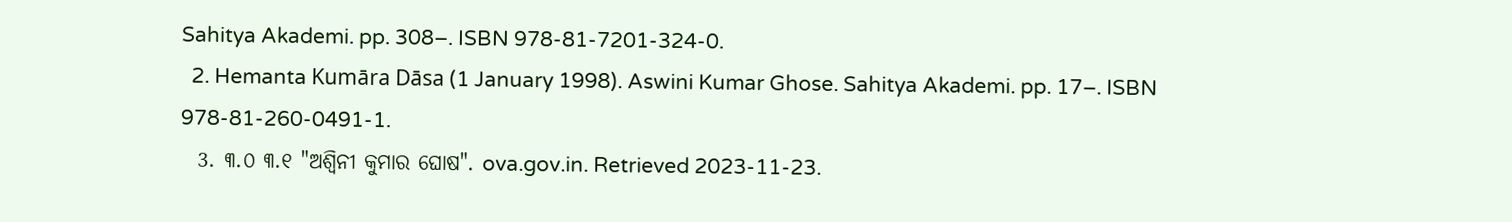Sahitya Akademi. pp. 308–. ISBN 978-81-7201-324-0.
  2. Hemanta Kumāra Dāsa (1 January 1998). Aswini Kumar Ghose. Sahitya Akademi. pp. 17–. ISBN 978-81-260-0491-1.
  3. ୩.୦ ୩.୧ "ଅଶ୍ୱିନୀ କୁମାର ଘୋଷ". ova.gov.in. Retrieved 2023-11-23.